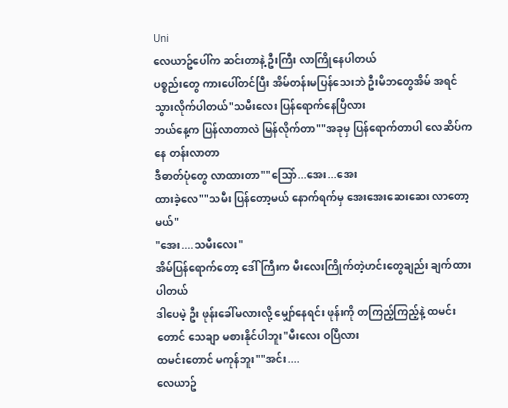Uni
လေယာဥ်ပေါ်က ဆင်းတာနဲ့ ဦးကြီး လာကြိုနေပါတယ်
ပစ္စည်းတွေ ကားပေါ်တင်ပြီး အိမ်တန်းမပြန်သေးဘဲ ဦးမိဘတွေအိမ် အရင် သွားလိုက်ပါတယ်"သမီးလေး ပြန်ရောက်နေပြီလား
ဘယ်နေ့က ပြန်လာတာလဲ မြန်လိုက်တာ""အခုမှ ပြန်ရောက်တာပါ လေဆိပ်ကနေ တန်းလာတာ
ဒီဓာတ်ပုံတွေ လာထားတာ""သြော်...အေး...အေး
ထားခဲ့လေ""သမီး ပြန်တော့မယ် နောက်ရက်မှ အေးအေးဆေးဆေး လာတော့မယ်"
"အေး....သမီးလေး"
အိမ်ပြန်ရောက်တော့ ဒေါ်ကြီးက မီးလေးကြိုက်တဲ့ဟင်းတွေချည်း ချက်ထားပါတယ်
ဒါပေမဲ့ ဦး ဖုန်းခေါ်မလားလို့ မျှော်နေရင်း ဖုန်းကို တကြည့်ကြည့်နဲ့ ထမင်းတောင် သေချာ မစားနိုင်ပါဘူး"မီးလေး ဝပြီလား
ထမင်းတောင် မကုန်ဘူး""အင်း....
လေယာဥ်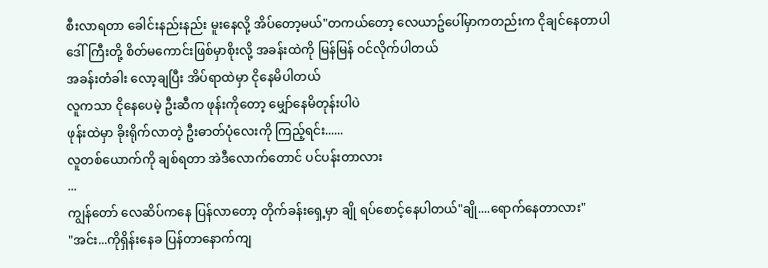စီးလာရတာ ခေါင်းနည်းနည်း မူးနေလို့ အိပ်တော့မယ်"တကယ်တော့ လေယာဥ်ပေါ်မှာကတည်းက ငိုချင်နေတာပါ
ဒေါ်ကြီးတို့ စိတ်မကောင်းဖြစ်မှာစိုးလို့ အခန်းထဲကို မြန်မြန် ဝင်လိုက်ပါတယ်
အခန်းတံခါး လော့ချပြီး အိပ်ရာထဲမှာ ငိုနေမိပါတယ်
လူကသာ ငိုနေပေမဲ့ ဦးဆီက ဖုန်းကိုတော့ မျှော်နေမိတုန်းပါပဲ
ဖုန်းထဲမှာ ခိုးရိုက်လာတဲ့ ဦးဓာတ်ပုံလေးကို ကြည့်ရင်း......
လူတစ်ယောက်ကို ချစ်ရတာ အဲဒီလောက်တောင် ပင်ပန်းတာလား
...
ကျွန်တော် လေဆိပ်ကနေ ပြန်လာတော့ တိုက်ခန်းရှေ့မှာ ချို ရပ်စောင့်နေပါတယ်"ချို....ရောက်နေတာလား"
"အင်း...ကိုရှိန်းနေခ ပြန်တာနောက်ကျ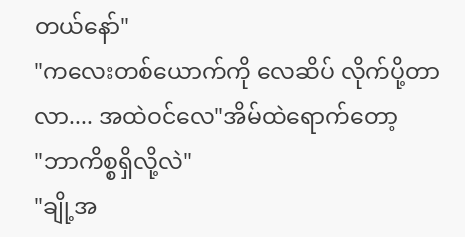တယ်နော်"
"ကလေးတစ်ယောက်ကို လေဆိပ် လိုက်ပို့တာ
လာ.... အထဲဝင်လေ"အိမ်ထဲရောက်တော့
"ဘာကိစ္စရှိလို့လဲ"
"ချို့အ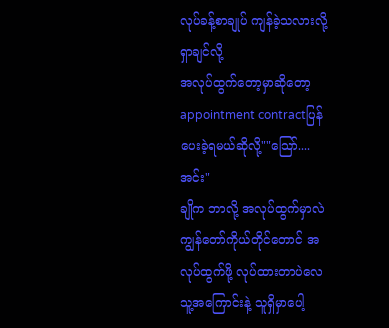လုပ်ခန့်စာချုပ် ကျန်ခဲ့သလားလို့ ရှာချင်လို့
အလုပ်ထွက်တော့မှာဆိုတော့ appointment contractပြန်ပေးခဲ့ရမယ်ဆိုလို့""သြော်....အင်း"
ချိုက ဘာလို့ အလုပ်ထွက်မှာလဲ
ကျွန်တော်ကိုယ်တိုင်တောင် အလုပ်ထွက်ဖို့ လုပ်ထားတာပဲလေ
သူ့အကြောင်းနဲ့ သူရှိမှာပေါ့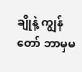ချိုနဲ့ ကျွန်တော် ဘာမှမ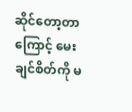ဆိုင်တော့တာကြောင့် မေးချင်စိတ်ကို မ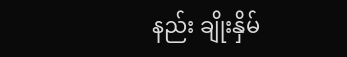နည်း ချိုးနှိမ်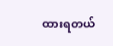ထားရတယ်